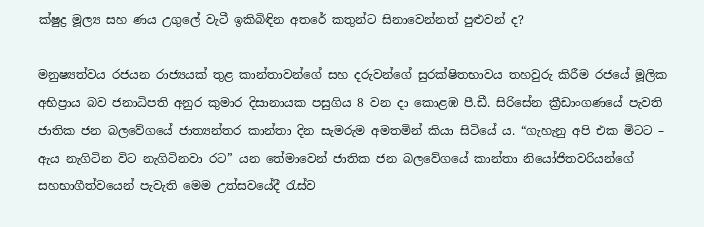ක්ෂුද්‍ර මූල්‍ය සහ ණය උගුලේ වැටී ඉකිබිඳින අතරේ කතුන්ට සිනාවෙන්නත් පුළුවන් ද?

මනුෂ්‍යත්වය රජයන රාජ්‍යයක් තුළ කාන්තාවන්ගේ සහ දරුවන්ගේ සුරක්ෂිතභාවය තහවුරු කිරීම රජයේ මූලික අභිප්‍රාය බව ජනාධිපති අනුර කුමාර දිසානායක පසුගිය 8 වන දා කොළඹ පී.ඩී. සිරිසේන ක්‍රීඩාංගණයේ පැවති ජාතික ජන බලවේගයේ ජාත්‍යන්තර කාන්තා දින සැමරුම අමතමින් කියා සිටියේ ය. “ගැහැනු අපි එක මිටට – ඇය නැගිටින විට නැගිටිනවා රට” යන තේමාවෙන් ජාතික ජන බලවේගයේ කාන්තා නියෝජිතවරියන්ගේ සහභාගීත්වයෙන් පැවැති මෙම උත්සවයේදී රැස්ව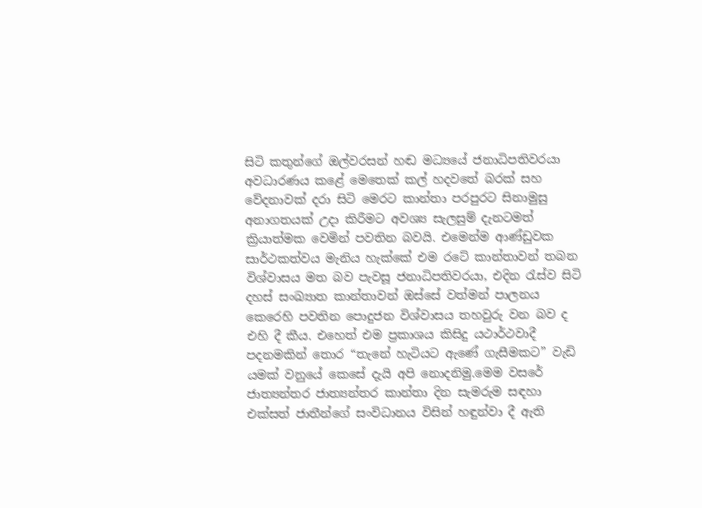සිටි කතුන්ගේ ඔල්වරසන් හඬ මධ්‍යයේ ජනාධිපතිවරයා අවධාරණය කළේ මෙතෙක් කල් හදවතේ බරක් සහ වේදනාවක් දරා සිටි මෙරට කාන්තා පරපුරට සිනාමුසු අනාගතයක් උදා කිරීමට අවශ්‍ය සැලසුම් දැනටමත් ක්‍රියාත්මක වෙමින් පවතින බවයි. එමෙන්ම ආණ්ඩුවක සාර්ථකත්වය මැනිය හැක්කේ එම රටේ කාන්තාවන් තබන විශ්වාසය මත බව පැවසූ ජනාධිපතිවරයා, එදින රැස්ව සිටි දහස් සංඛ්‍යාත කාන්තාවන් ඔස්සේ වත්මන් පාලනය කෙරෙහි පවතින පොදුජන විශ්වාසය තහවුරු වන බව ද එහි දී කීය. එහෙත් එම ප්‍රකාශය කිසිදු යථාර්ථවාදී පදනමකින් තොර “තැනේ හැටියට ඇණේ ගැසීමකට” වැඩි යමක් වනුයේ කෙසේ දැයි අපි නොදනිමු.මෙම වසරේ ජාත්‍යන්තර ජාත්‍යන්තර කාන්තා දින සැමරුම සඳහා එක්සත් ජාතීන්ගේ සංවිධානය විසින් හඳුන්වා දී ඇති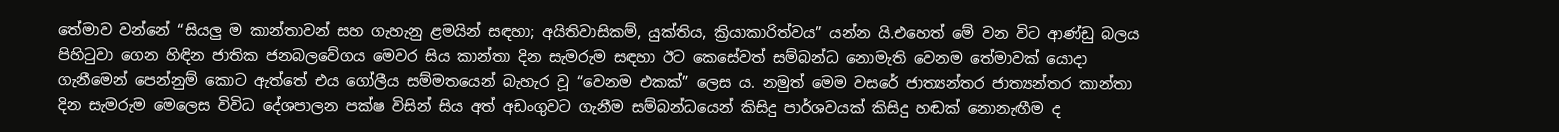තේමාව වන්නේ “සියලු ම කාන්තාවන් සහ ගැහැනු ළමයින් සඳහා; අයිතිවාසිකම්, යුක්තිය, ක්‍රියාකාරිත්වය” යන්න යි.එහෙත් මේ වන විට ආණ්ඩු බලය පිහිටුවා ගෙන හිඳින ජාතික ජනබලවේගය මෙවර සිය කාන්තා දින සැමරුම සඳහා ඊට කෙසේවත් සම්බන්ධ නොමැති වෙනම තේමාවක් යොදා ගැනීමෙන් පෙන්නුම් කොට ඇත්තේ එය ගෝලීය සම්මතයෙන් බැහැර වූ “වෙනම එකක්” ලෙස ය. නමුත් මෙම වසරේ ජාත්‍යන්තර ජාත්‍යන්තර කාන්තා දින සැමරුම මෙලෙස විවිධ දේශපාලන පක්ෂ විසින් සිය අත් අඩංගුවට ගැනීම සම්බන්ධයෙන් කිසිදු පාර්ශවයක් කිසිදු හඬක් නොනැඟීම ද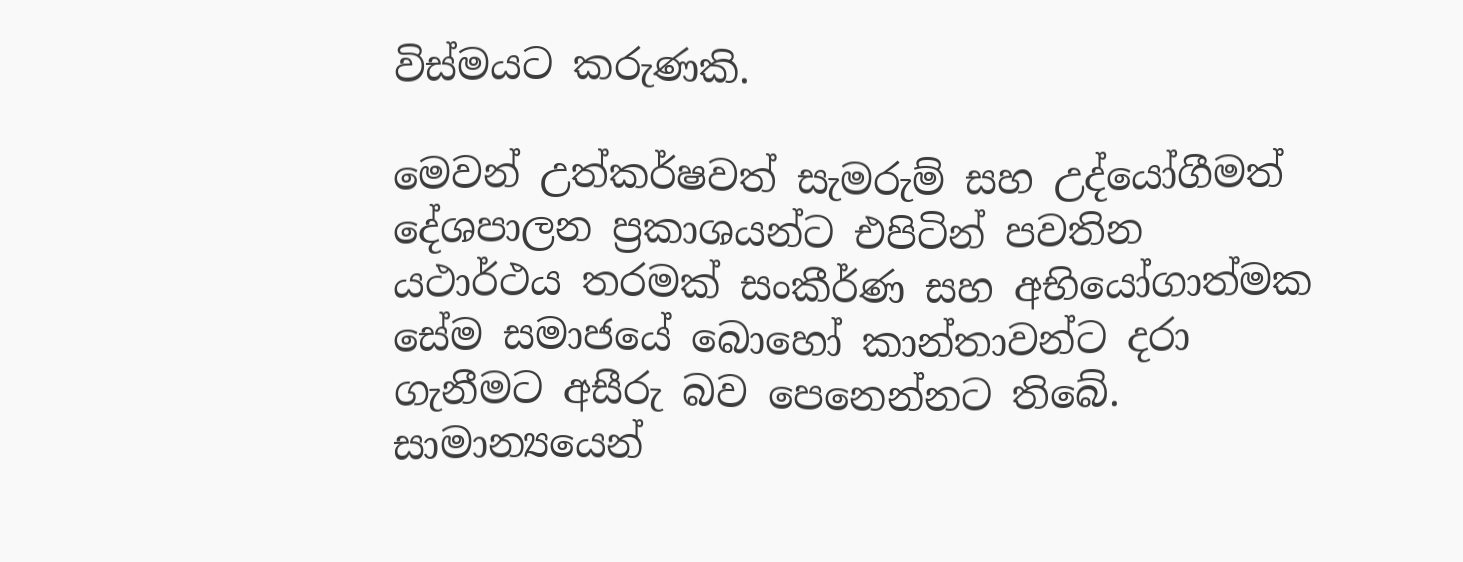විස්මයට කරුණකි.

මෙවන් උත්කර්ෂවත් සැමරුම් සහ උද්යෝගීමත් දේශපාලන ප්‍රකාශයන්ට එපිටින් පවතින යථාර්ථය තරමක් සංකීර්ණ සහ අභියෝගාත්මක සේම සමාජයේ බොහෝ කාන්තාවන්ට දරා ගැනීමට අසීරු බව පෙනෙන්නට තිබේ. සාමාන්‍යයෙන්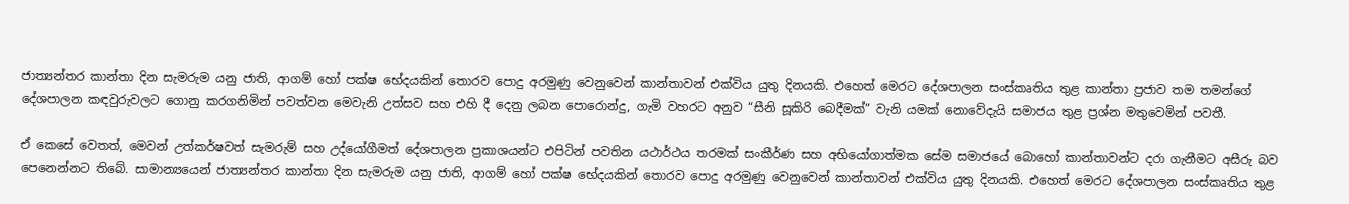ජාත්‍යන්තර කාන්තා දින සැමරුම යනු ජාති, ආගම් හෝ පක්ෂ භේදයකින් තොරව පොදු අරමුණු වෙනුවෙන් කාන්තාවන් එක්විය යුතු දිනයකි. එහෙත් මෙරට දේශපාලන සංස්කෘතිය තුළ කාන්තා ප්‍රජාව තම තමන්ගේ දේශපාලන කඳවුරුවලට ගොනු කරගනිමින් පවත්වන මෙවැනි උත්සව සහ එහි දී දෙනු ලබන පොරොන්දු, ගැමි වහරට අනුව “සීනි සූකිරි බෙදීමක්” වැනි යමක් නොවේදැයි සමාජය තුළ ප්‍රශ්න මතුවෙමින් පවතී.

ඒ කෙසේ වෙතත්, මෙවන් උත්කර්ෂවත් සැමරුම් සහ උද්යෝගීමත් දේශපාලන ප්‍රකාශයන්ට එපිටින් පවතින යථාර්ථය තරමක් සංකීර්ණ සහ අභියෝගාත්මක සේම සමාජයේ බොහෝ කාන්තාවන්ට දරා ගැනීමට අසීරු බව පෙනෙන්නට තිබේ. සාමාන්‍යයෙන් ජාත්‍යන්තර කාන්තා දින සැමරුම යනු ජාති, ආගම් හෝ පක්ෂ භේදයකින් තොරව පොදු අරමුණු වෙනුවෙන් කාන්තාවන් එක්විය යුතු දිනයකි. එහෙත් මෙරට දේශපාලන සංස්කෘතිය තුළ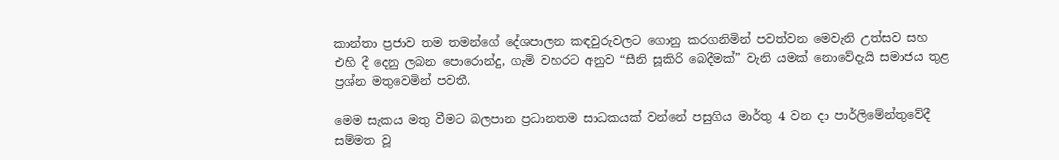කාන්තා ප්‍රජාව තම තමන්ගේ දේශපාලන කඳවුරුවලට ගොනු කරගනිමින් පවත්වන මෙවැනි උත්සව සහ එහි දී දෙනු ලබන පොරොන්දු, ගැමි වහරට අනුව “සීනි සූකිරි බෙදීමක්” වැනි යමක් නොවේදැයි සමාජය තුළ ප්‍රශ්න මතුවෙමින් පවතී.

මෙම සැකය මතු වීමට බලපාන ප්‍රධානතම සාධකයක් වන්නේ පසුගිය මාර්තු 4 වන දා පාර්ලිමේන්තුවේදී සම්මත වූ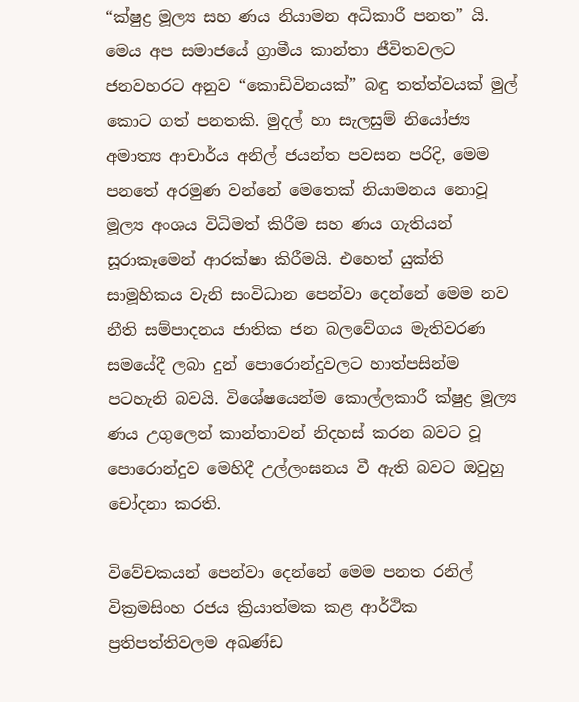“ක්ෂුද්‍ර මූල්‍ය සහ ණය නියාමන අධිකාරී පනත” යි. මෙය අප සමාජයේ ග්‍රාමීය කාන්තා ජීවිතවලට ජනවහරට අනුව “කොඩිවිනයක්” බඳු තත්ත්වයක් මුල් කොට ගත් පනතකි. මුදල් හා සැලසුම් නියෝජ්‍ය අමාත්‍ය ආචාර්ය අනිල් ජයන්ත පවසන පරිදි, මෙම පනතේ අරමුණ වන්නේ මෙතෙක් නියාමනය නොවූ මූල්‍ය අංශය විධිමත් කිරීම සහ ණය ගැතියන් සූරාකෑමෙන් ආරක්ෂා කිරීමයි. එහෙත් යුක්ති සාමූහිකය වැනි සංවිධාන පෙන්වා දෙන්නේ මෙම නව නීති සම්පාදනය ජාතික ජන බලවේගය මැතිවරණ සමයේදී ලබා දුන් පොරොන්දුවලට හාත්පසින්ම පටහැනි බවයි. විශේෂයෙන්ම කොල්ලකාරී ක්ෂුද්‍ර මූල්‍ය ණය උගුලෙන් කාන්තාවන් නිදහස් කරන බවට වූ පොරොන්දුව මෙහිදී උල්ලංඝනය වී ඇති බවට ඔවුහු චෝදනා කරති.

විවේචකයන් පෙන්වා දෙන්නේ මෙම පනත රනිල් වික්‍රමසිංහ රජය ක්‍රියාත්මක කළ ආර්ථික ප්‍රතිපත්තිවලම අඛණ්ඩ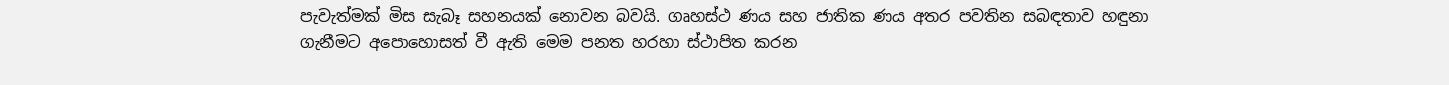පැවැත්මක් මිස සැබෑ සහනයක් නොවන බවයි. ගෘහස්ථ ණය සහ ජාතික ණය අතර පවතින සබඳතාව හඳුනා ගැනීමට අපොහොසත් වී ඇති මෙම පනත හරහා ස්ථාපිත කරන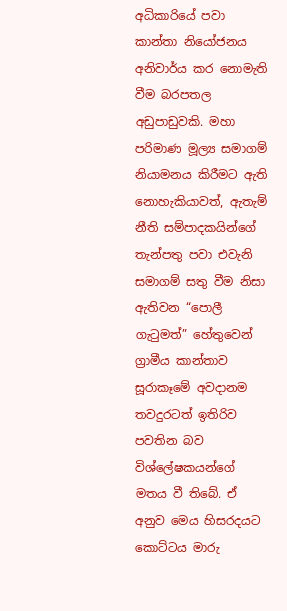අධිකාරියේ පවා කාන්තා නියෝජනය අනිවාර්ය කර නොමැති වීම බරපතල අඩුපාඩුවකි. මහා පරිමාණ මූල්‍ය සමාගම් නියාමනය කිරීමට ඇති නොහැකියාවත්, ඇතැම් නීති සම්පාදකයින්ගේ තැන්පතු පවා එවැනි සමාගම් සතු වීම නිසා ඇතිවන “පොලී ගැටුමත්” හේතුවෙන් ග්‍රාමීය කාන්තාව සූරාකෑමේ අවදානම තවදුරටත් ඉතිරිව පවතින බව විශ්ලේෂකයන්ගේ මතය වී තිබේ. ඒ අනුව මෙය හිසරදයට කොට්ටය මාරු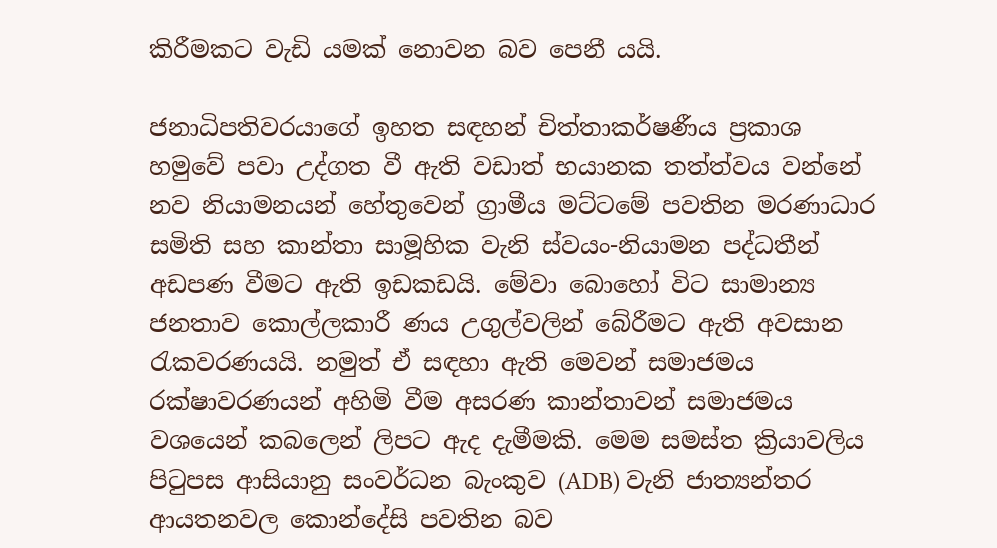කිරීමකට වැඩි යමක් නොවන බව පෙනී යයි.

ජනාධිපතිවරයාගේ ඉහත සඳහන් චිත්තාකර්ෂණීය ප්‍රකාශ හමුවේ පවා උද්ගත වී ඇති වඩාත් භයානක තත්ත්වය වන්නේ නව නියාමනයන් හේතුවෙන් ග්‍රාමීය මට්ටමේ පවතින මරණාධාර සමිති සහ කාන්තා සාමූහික වැනි ස්වයං-නියාමන පද්ධතීන් අඩපණ වීමට ඇති ඉඩකඩයි. මේවා බොහෝ විට සාමාන්‍ය ජනතාව කොල්ලකාරී ණය උගුල්වලින් බේරීමට ඇති අවසාන රැකවරණයයි. නමුත් ඒ සඳහා ඇති මෙවන් සමාජමය රක්ෂාවරණයන් අහිමි වීම අසරණ කාන්තාවන් සමාජමය වශයෙන් කබලෙන් ලිපට ඇද දැමීමකි. මෙම සමස්ත ක්‍රියාවලිය පිටුපස ආසියානු සංවර්ධන බැංකුව (ADB) වැනි ජාත්‍යන්තර ආයතනවල කොන්දේසි පවතින බව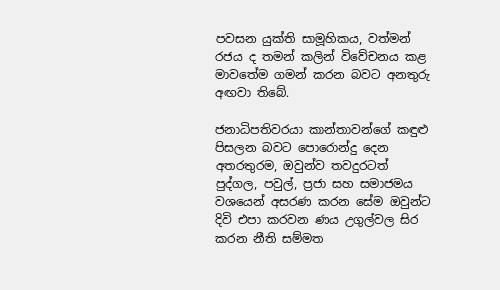පවසන යුක්ති සාමූහිකය, වත්මන් රජය ද තමන් කලින් විවේචනය කළ මාවතේම ගමන් කරන බවට අනතුරු අඟවා තිබේ.

ජනාධිපතිවරයා කාන්තාවන්ගේ කඳුළු පිසලන බවට පොරොන්දු දෙන අතරතුරම, ඔවුන්ව තවදුරටත් පුද්ගල, පවුල්, ප්‍රජා සහ සමාජමය වශයෙන් අසරණ කරන සේම ඔවුන්ට දිවි එපා කරවන ණය උගුල්වල සිර කරන නීති සම්මත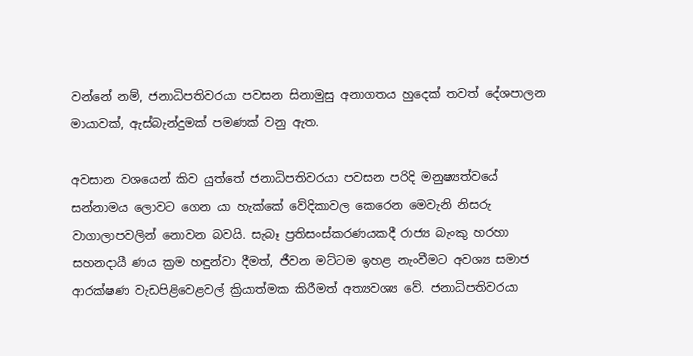වන්නේ නම්, ජනාධිපතිවරයා පවසන සිනාමුසු අනාගතය හුදෙක් තවත් දේශපාලන මායාවක්, ඇස්බැන්දුමක් පමණක් වනු ඇත.

අවසාන වශයෙන් කිව යුත්තේ ජනාධිපතිවරයා පවසන පරිදි මනුෂ්‍යත්වයේ සන්නාමය ලොවට ගෙන යා හැක්කේ වේදිකාවල කෙරෙන මෙවැනි නිසරු වාගාලාපවලින් නොවන බවයි. සැබෑ ප්‍රතිසංස්කරණයකදී රාජ්‍ය බැංකු හරහා සහනදායී ණය ක්‍රම හඳුන්වා දීමත්, ජීවන මට්ටම ඉහළ නැංවීමට අවශ්‍ය සමාජ ආරක්ෂණ වැඩපිළිවෙළවල් ක්‍රියාත්මක කිරීමත් අත්‍යවශ්‍ය වේ. ජනාධිපතිවරයා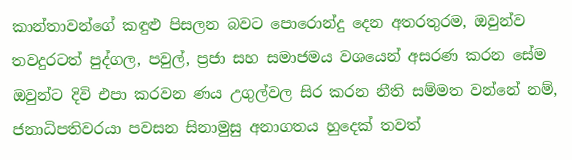කාන්තාවන්ගේ කඳුළු පිසලන බවට පොරොන්දු දෙන අතරතුරම, ඔවුන්ව තවදුරටත් පුද්ගල, පවුල්, ප්‍රජා සහ සමාජමය වශයෙන් අසරණ කරන සේම ඔවුන්ට දිවි එපා කරවන ණය උගුල්වල සිර කරන නීති සම්මත වන්නේ නම්, ජනාධිපතිවරයා පවසන සිනාමුසු අනාගතය හුදෙක් තවත්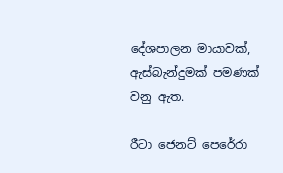දේශපාලන මායාවක්, ඇස්බැන්දුමක් පමණක් වනු ඇත.

රීටා ජෙනට් පෙරේරා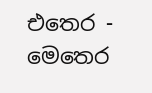එතෙර - මෙතෙර